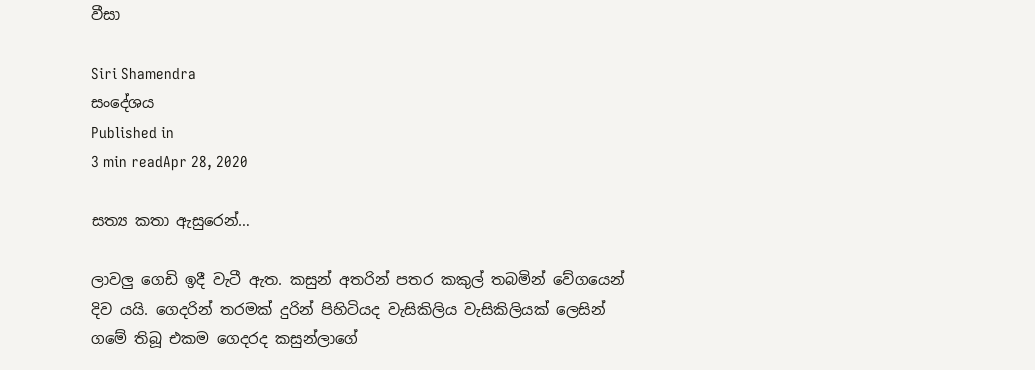වීසා

Siri Shamendra
සංදේශය
Published in
3 min readApr 28, 2020

සත්‍ය කතා ඇසුරෙන්…

ලාවලු ගෙඩි ඉදී වැටී ඇත. කසුන් අතරින් පතර කකුල් තබමින් වේගයෙන් දිව යයි. ගෙදරින් තරමක් දුරින් පිහිටියද වැසිකිලිය වැසිකිලියක් ලෙසින් ගමේ තිබූ එකම ගෙදරද කසුන්ලාගේ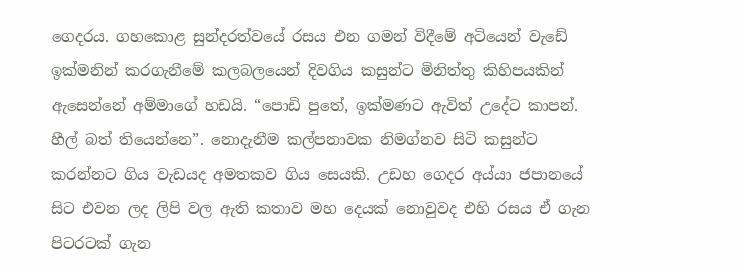ගෙදරය. ගහකොළ සුන්දරත්වයේ රසය එන ගමන් විදීමේ අටියෙන් වැඩේ ඉක්මනින් කරගැනීමේ කලබලයෙන් දිවගිය කසුන්ට මිනිත්තු කිහිපයකින් ඇසෙන්නේ අම්මාගේ හඩයි. “පොඩි පුතේ, ඉක්මණට ඇවිත් උදේට කාපන්. හීල් බත් තියෙන්නෙ”. නොදැනීම කල්පනාවක නිමග්නව සිටි කසුන්ට කරන්නට ගිය වැඩයද අමතකව ගිය සෙයකි. උඩහ ගෙදර අය්යා ජපානයේ සිට එවන ලද ලිපි වල ඇති කතාව මහ දෙයක් නොවුවද එහි රසය ඒ ගැන පිටරටක් ගැන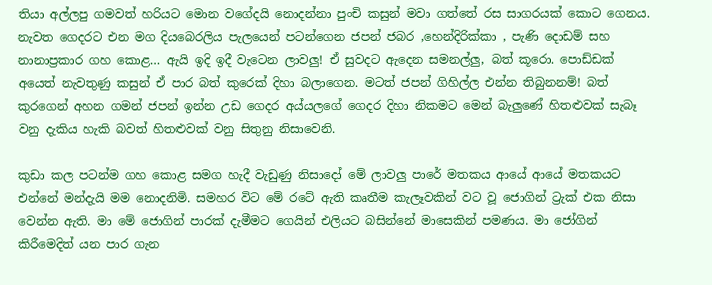තියා අල්ලපු ගමවත් හරියට මොන වගේදයි නොදන්නා පුංචි කසුන් මවා ගත්තේ රස සාගරයක් කොට ගෙනය. නැවත ගෙදරට එන මග දියබෙරලිය පැලයෙන් පටන්ගෙන ජපන් ජබර ,හෙන්දිරික්කා , පැණි දොඩම් සහ නානාප්‍රකාර ගහ කොළ… ඇයි ඉදි ඉදී වැටෙන ලාවලු! ඒ සුවදට ඇදෙන සමනල්ලු, බත් කූරො. පොඩ්ඩක් අයෙත් නැවතුණු කසුන් ඒ පාර බත් කුරෙක් දිහා බලාගෙන. මටත් ජපන් ගිහිල්ල එන්න තිබුනනම්! බත් කුරගෙන් අහන ගමන් ජපන් ඉන්න උඩ ගෙදර අය්යලගේ ගෙදර දිහා නිකමට මෙන් බැලුණේ හිතළුවක් සැබෑ වනු දැකිය හැකි බවත් හිතළුවක් වනු සිතුනු නිසාවෙනි.

කුඩා කල පටන්ම ගහ කොළ සමග හැදී වැඩුණු නිසාදෝ මේ ලාවලු පාරේ මතකය ආයේ ආයේ මතකයට එන්නේ මන්දැයි මම නොදනිමි. සමහර විට මේ රටේ ඇති කෘතීම කැලෑවකින් වට වූ ජොගින් ට්‍රැක් එක නිසා වෙන්න ඇති. මා මේ ජොගින් පාරක් දැමීමට ගෙයින් එලියට බසින්නේ මාසෙකින් පමණය. මා ජෝගින් කිරීමෙදිත් යන පාර ගැන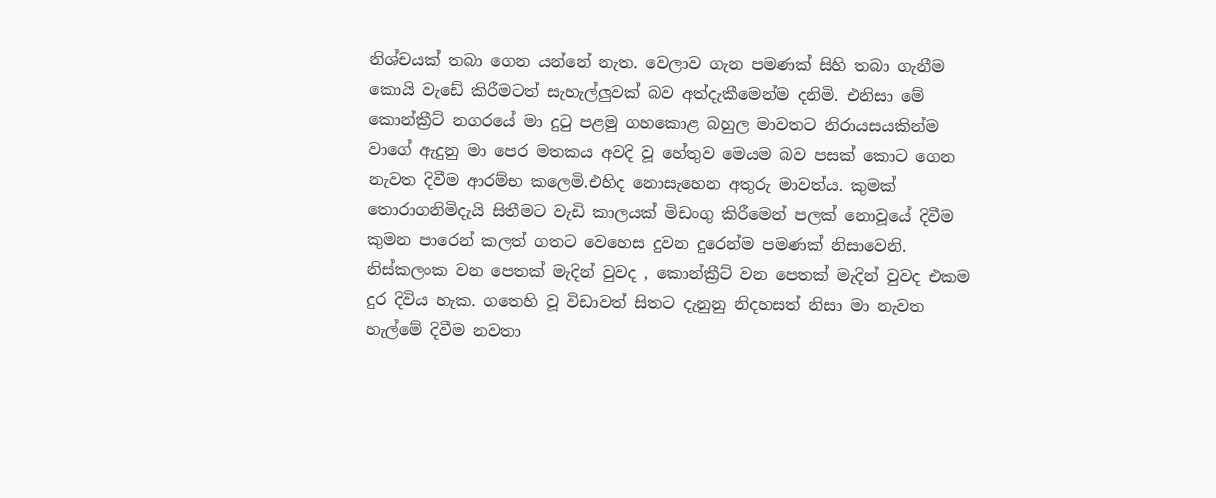නිශ්චයක් තබා ගෙන යන්නේ නැත. වෙලාව ගැන පමණක් සිහි තබා ගැනීම කොයි වැඩේ කිරීමටත් සැහැල්ලුවක් බව අත්දැකීමෙන්ම දනිමි. එනිසා මේ කොන්ක්‍රීට් නගරයේ මා දුටු පළමු ගහකොළ බහුල මාවතට නිරායසයකින්ම වාගේ ඇදුනු මා පෙර මතකය අවදි වූ හේතුව මෙයම බව පසක් කොට ගෙන නැවත දිවීම ආරම්භ කලෙමි.එහිද නොසැහෙන අතුරු මාවත්ය. කුමක් තොරාගනිමිදැයි සිතීමට වැඩි කාලයක් මිඩංගු කිරීමෙන් පලක් නොවූයේ දිවීම කුමන පාරෙන් කලත් ගතට වෙහෙස දුවන දුරෙන්ම පමණක් නිසාවෙනි. නිස්කලංක වන පෙතක් මැදින් වුවද , කොන්ක්‍රීට් වන පෙතක් මැදින් වුවද එකම දුර දිවිය හැක. ගතෙහි වූ විඩාවත් සිතට දැනුනු නිදහසත් නිසා මා නැවත හැල්මේ දිවීම නවතා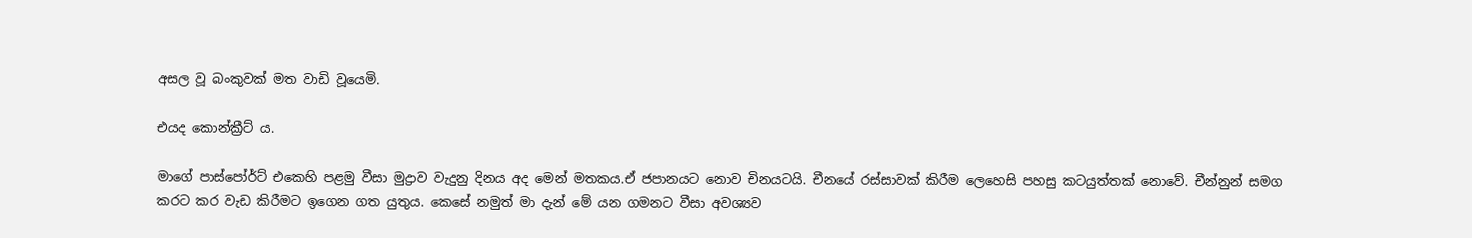අසල වූ බංකුවක් මත වාඩි වූයෙමි.

එයද කොන්ක්‍රීට් ය.

මාගේ පාස්පෝර්ට් එකෙහි පළමු වීසා මුද්‍රාව වැදුනු දිනය අද මෙන් මතකය.ඒ ජපානයට නොව චිනයටයි. චීනයේ රස්සාවක් කිරීම ලෙහෙසි පහසු කටයුත්තක් නොවේ. චීන්නුන් සමග කරට කර වැඩ කිරීමට ඉගෙන ගත යුතුය. කෙසේ නමුත් මා දැන් මේ යන ගමනට වීසා අවශ්‍යව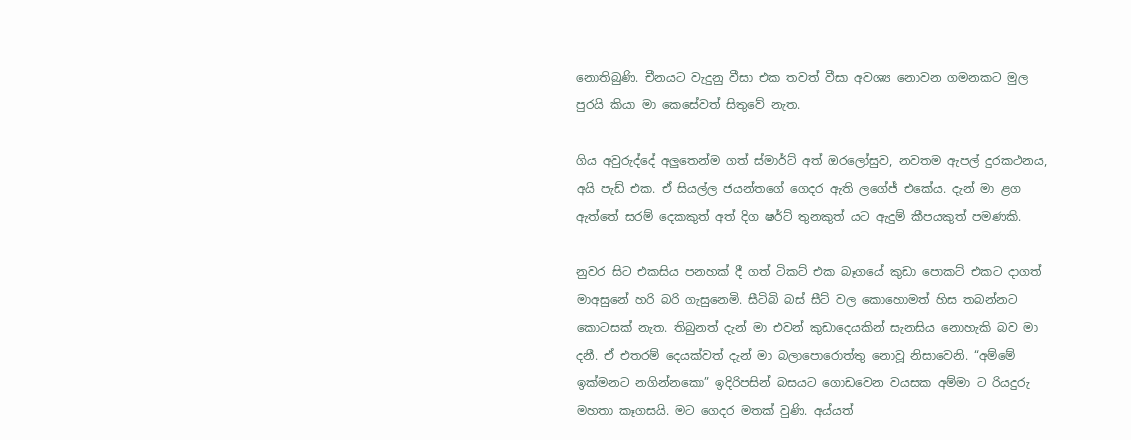නොතිබුණි. චීනයට වැදුනු වීසා එක තවත් වීසා අවශ්‍ය නොවන ගමනකට මුල පුරයි කියා මා කෙසේවත් සිතුවේ නැත.

ගිය අවුරුද්දේ අලුතෙන්ම ගත් ස්මාර්ට් අත් ඔරලෝසුව, නවතම ඇපල් දුරකථනය, අයි පැඩ් එක. ඒ සියල්ල ජයන්තගේ ගෙදර ඇති ලගේජ් එකේය. දැන් මා ළග ඇත්තේ සරම් දෙකකුත් අත් දිග ෂර්ට් තුනකුත් යට ඇදුම් කීපයකුත් පමණකි.

නුවර සිට එකසිය පනහක් දී ගත් ටිකට් එක බෑගයේ කුඩා පොකට් එකට දාගත් මාඅසුනේ හරි බරි ගැසුනෙමි. සීටිබි බස් සීට් වල කොහොමත් හිස තබන්නට කොටසක් නැත. තිබුනත් දැන් මා එවන් කුඩාදෙයකින් සැනසිය නොහැකි බව මා දනී. ඒ එතරම් දෙයක්වත් දැන් මා බලාපොරොත්තු නොවූ නිසාවෙනි. “අම්මේ ඉක්මනට නගින්නකො” ඉදිරිපසින් බසයට ගොඩවෙන වයසක අම්මා ට රියදුරු මහතා කෑගසයි. මට ගෙදර මතක් වුණි. අය්යත්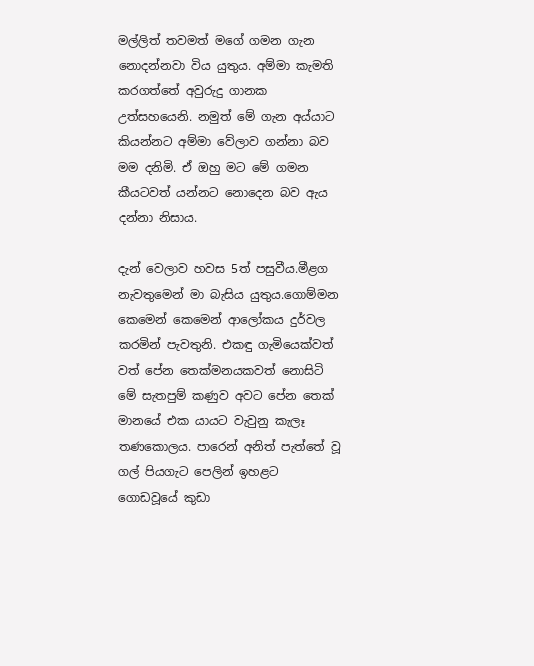මල්ලිත් තවමත් මගේ ගමන ගැන නොදන්නවා විය යුතුය. අම්මා කැමති කරගත්තේ අවුරුදු ගානක උත්සහයෙනි. නමුත් මේ ගැන අය්යාට කියන්නට අම්මා වේලාව ගන්නා බව මම දනිමි. ඒ ඔහු මට මේ ගමන කීයටවත් යන්නට නොදෙන බව ඇය දන්නා නිසාය.

දැන් වෙලාව හවස 5ත් පසුවීය.මීළග නැවතුමෙන් මා බැසිය යුතුය.ගොම්මන කෙමෙන් කෙමෙන් ආලෝකය දුර්වල කරමින් පැවතුනි. එකඳු ගැමියෙක්වත් වත් පේන තෙක්මනයකවත් නොසිටි මේ සැතපුම් කණුව අවට පේන තෙක් මානයේ එක යායට වැවුනු කැලෑ තණකොලය. පාරෙන් අනිත් පැත්තේ වූ ගල් පියගැට පෙලින් ඉහළට ගොඩවූයේ කුඩා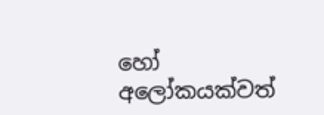හෝ අලෝකයක්වත්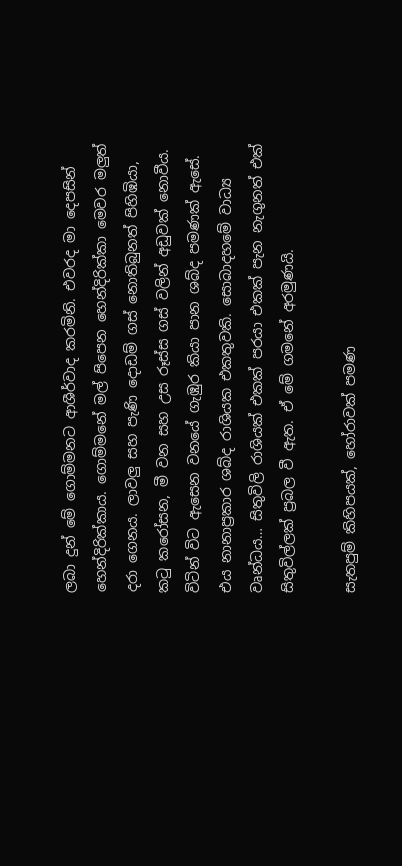ලබා දුන් මේ ගොම්මනට ආශීර්වාද කරමිනි. එවරද මා දෙපසින් හෙන්දිරික්කාය. ගොම්මනේ මල් පිපෙන හෙන්දිරික්කා මෙවර මලුත් දරා ගෙනය. ලාවලු සහ පැණි දොඩම් ගස් නොතිබුනත් පිහිඹියා, කටු කරෝසන, මී වන සහ උස රූස්ස ගස් වලින් අඩුවක් නොවීය. විටින් විට ඇසෙන වනයේ ගැඹුර කියා පාන ශබ්ද පමණක් ඇසේ. එය නානාප්‍රකාර ශබ්ද රාශියක එකතුවකි. සොබාදහමේ වාධ්‍ය වෘන්ධය… සිතුවිලි රාශියක් එකක් පරයා එකක් පැන නැගුනත් එක් සිතුවිල්ලක් ප්‍රබල වී ඇත. ඒ මේ ගමනේ අරමුණයි.

සැතපුම් කිහිපයක්, හෝරාවක් පමණ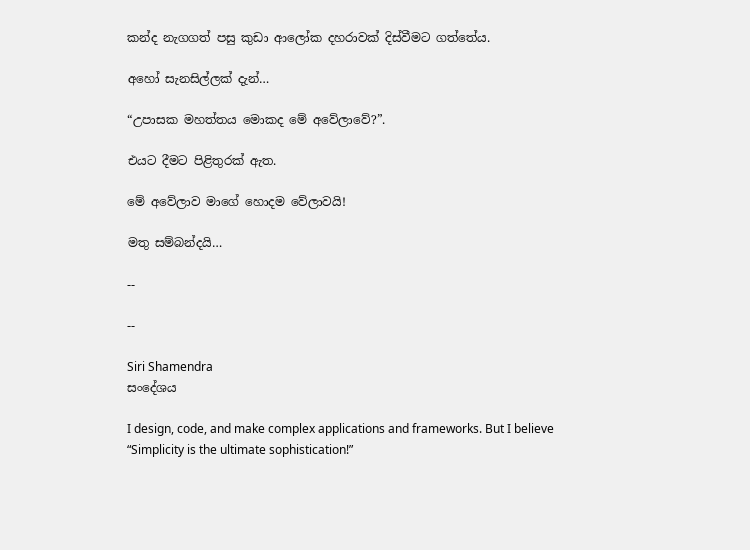කන්ද නැගගත් පසු කුඩා ආලෝක දහරාවක් දිස්වීමට ගත්තේය.

අහෝ සැනසිල්ලක් දැන්…

“උපාසක මහත්තය මොකද මේ අවේලාවේ?”.

එයට දීමට පිළිතුරක් ඇත.

මේ අවේලාව මාගේ හොදම වේලාවයි!

මතු සම්බන්දයි…

--

--

Siri Shamendra
සංදේශය

I design, code, and make complex applications and frameworks. But I believe “Simplicity is the ultimate sophistication!”